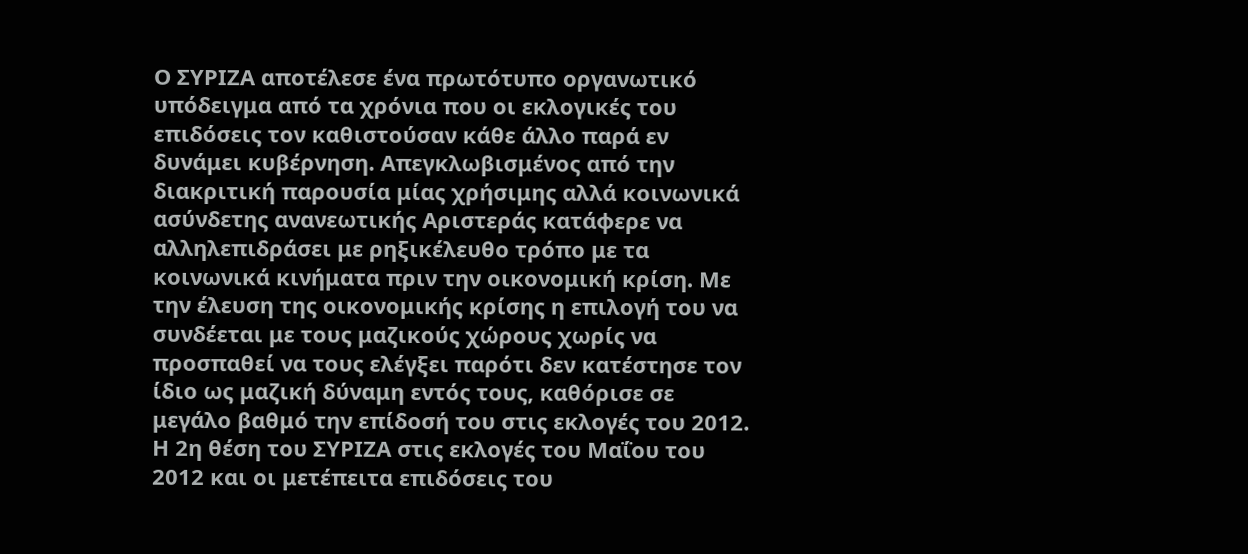Ο ΣΥΡΙΖΑ αποτέλεσε ένα πρωτότυπο οργανωτικό υπόδειγμα από τα χρόνια που οι εκλογικές του επιδόσεις τον καθιστούσαν κάθε άλλο παρά εν δυνάμει κυβέρνηση. Απεγκλωβισμένος από την διακριτική παρουσία μίας χρήσιμης αλλά κοινωνικά ασύνδετης ανανεωτικής Αριστεράς κατάφερε να αλληλεπιδράσει με ρηξικέλευθο τρόπο με τα κοινωνικά κινήματα πριν την οικονομική κρίση. Με την έλευση της οικονομικής κρίσης η επιλογή του να συνδέεται με τους μαζικούς χώρους χωρίς να προσπαθεί να τους ελέγξει παρότι δεν κατέστησε τον ίδιο ως μαζική δύναμη εντός τους, καθόρισε σε μεγάλο βαθμό την επίδοσή του στις εκλογές του 2012. Η 2η θέση του ΣΥΡΙΖΑ στις εκλογές του Μαΐου του 2012 και οι μετέπειτα επιδόσεις του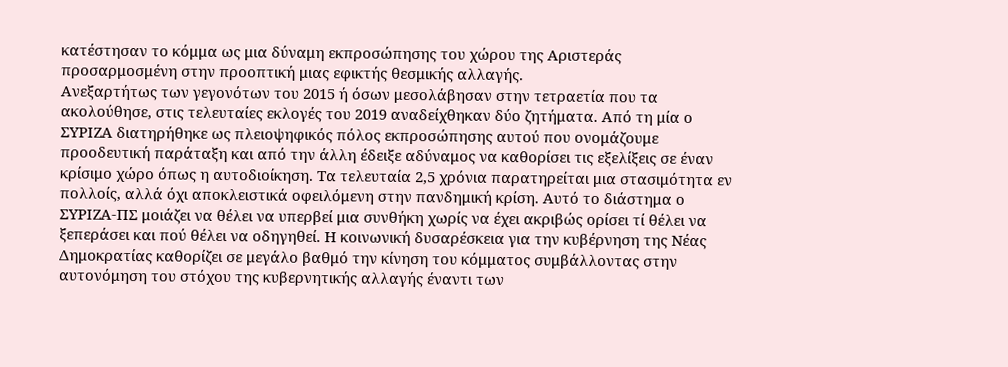κατέστησαν το κόμμα ως μια δύναμη εκπροσώπησης του χώρου της Αριστεράς προσαρμοσμένη στην προοπτική μιας εφικτής θεσμικής αλλαγής.
Ανεξαρτήτως των γεγονότων του 2015 ή όσων μεσολάβησαν στην τετραετία που τα ακολούθησε, στις τελευταίες εκλογές του 2019 αναδείχθηκαν δύο ζητήματα. Από τη μία ο ΣΥΡΙΖΑ διατηρήθηκε ως πλειοψηφικός πόλος εκπροσώπησης αυτού που ονομάζουμε προοδευτική παράταξη και από την άλλη έδειξε αδύναμος να καθορίσει τις εξελίξεις σε έναν κρίσιμο χώρο όπως η αυτοδιοίκηση. Τα τελευταία 2,5 χρόνια παρατηρείται μια στασιμότητα εν πολλοίς, αλλά όχι αποκλειστικά οφειλόμενη στην πανδημική κρίση. Αυτό το διάστημα ο ΣΥΡΙΖΑ-ΠΣ μοιάζει να θέλει να υπερβεί μια συνθήκη χωρίς να έχει ακριβώς ορίσει τί θέλει να ξεπεράσει και πού θέλει να οδηγηθεί. Η κοινωνική δυσαρέσκεια για την κυβέρνηση της Νέας Δημοκρατίας καθορίζει σε μεγάλο βαθμό την κίνηση του κόμματος συμβάλλοντας στην αυτονόμηση του στόχου της κυβερνητικής αλλαγής έναντι των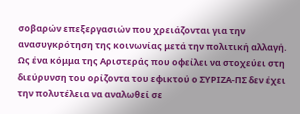σοβαρών επεξεργασιών που χρειάζονται για την ανασυγκρότηση της κοινωνίας μετά την πολιτική αλλαγή.
Ως ένα κόμμα της Αριστεράς που οφείλει να στοχεύει στη διεύρυνση του ορίζοντα του εφικτού ο ΣΥΡΙΖΑ-ΠΣ δεν έχει την πολυτέλεια να αναλωθεί σε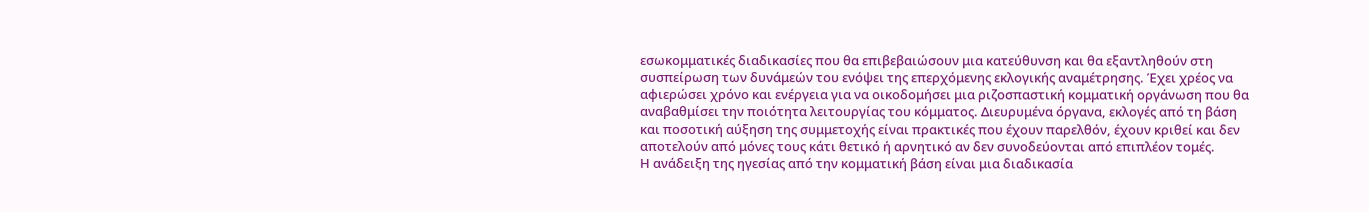εσωκομματικές διαδικασίες που θα επιβεβαιώσουν μια κατεύθυνση και θα εξαντληθούν στη συσπείρωση των δυνάμεών του ενόψει της επερχόμενης εκλογικής αναμέτρησης. Έχει χρέος να αφιερώσει χρόνο και ενέργεια για να οικοδομήσει μια ριζοσπαστική κομματική οργάνωση που θα αναβαθμίσει την ποιότητα λειτουργίας του κόμματος. Διευρυμένα όργανα, εκλογές από τη βάση και ποσοτική αύξηση της συμμετοχής είναι πρακτικές που έχουν παρελθόν, έχουν κριθεί και δεν αποτελούν από μόνες τους κάτι θετικό ή αρνητικό αν δεν συνοδεύονται από επιπλέον τομές.
Η ανάδειξη της ηγεσίας από την κομματική βάση είναι μια διαδικασία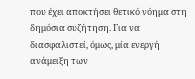που έχει αποκτήσει θετικό νόημα στη δημόσια συζήτηση. Για να διασφαλιστεί, όμως, μία ενεργή ανάμειξη των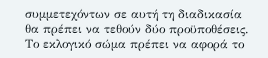συμμετεχόντων σε αυτή τη διαδικασία θα πρέπει να τεθούν δύο προϋποθέσεις. Το εκλογικό σώμα πρέπει να αφορά το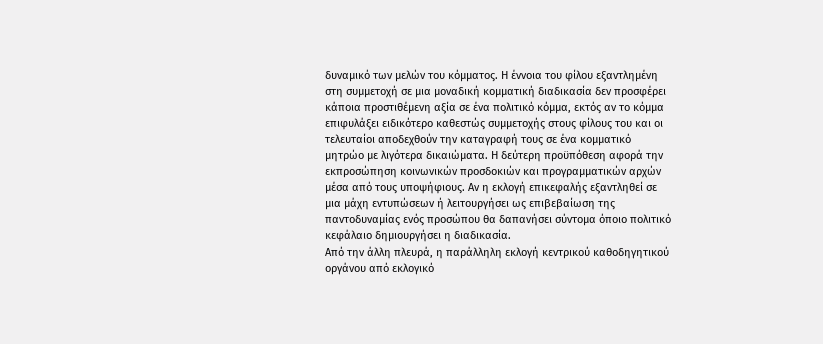δυναμικό των μελών του κόμματος. Η έννοια του φίλου εξαντλημένη στη συμμετοχή σε μια μοναδική κομματική διαδικασία δεν προσφέρει κάποια προστιθέμενη αξία σε ένα πολιτικό κόμμα, εκτός αν το κόμμα επιφυλάξει ειδικότερο καθεστώς συμμετοχής στους φίλους του και οι τελευταίοι αποδεχθούν την καταγραφή τους σε ένα κομματικό μητρώο με λιγότερα δικαιώματα. Η δεύτερη προϋπόθεση αφορά την εκπροσώπηση κοινωνικών προσδοκιών και προγραμματικών αρχών μέσα από τους υποψήφιους. Αν η εκλογή επικεφαλής εξαντληθεί σε μια μάχη εντυπώσεων ή λειτουργήσει ως επιβεβαίωση της παντοδυναμίας ενός προσώπου θα δαπανήσει σύντομα όποιο πολιτικό κεφάλαιο δημιουργήσει η διαδικασία.
Από την άλλη πλευρά, η παράλληλη εκλογή κεντρικού καθοδηγητικού οργάνου από εκλογικό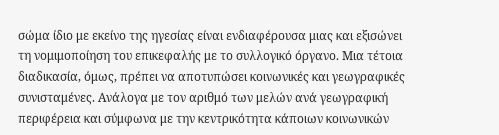σώμα ίδιο με εκείνο της ηγεσίας είναι ενδιαφέρουσα μιας και εξισώνει τη νομιμοποίηση του επικεφαλής με το συλλογικό όργανο. Μια τέτοια διαδικασία, όμως, πρέπει να αποτυπώσει κοινωνικές και γεωγραφικές συνισταμένες. Ανάλογα με τον αριθμό των μελών ανά γεωγραφική περιφέρεια και σύμφωνα με την κεντρικότητα κάποιων κοινωνικών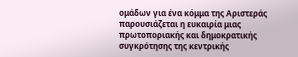ομάδων για ένα κόμμα της Αριστεράς παρουσιάζεται η ευκαιρία μιας πρωτοποριακής και δημοκρατικής συγκρότησης της κεντρικής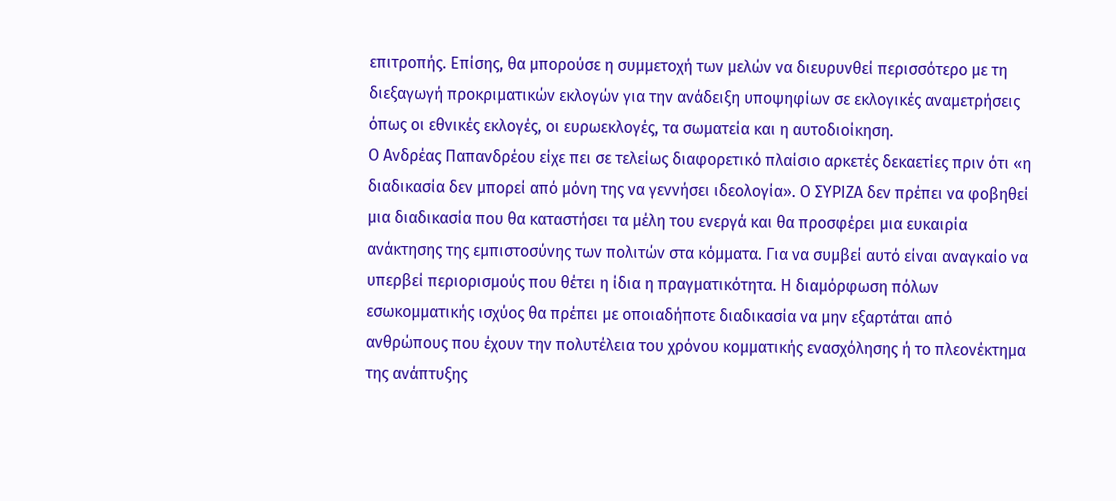επιτροπής. Επίσης, θα μπορούσε η συμμετοχή των μελών να διευρυνθεί περισσότερο με τη διεξαγωγή προκριματικών εκλογών για την ανάδειξη υποψηφίων σε εκλογικές αναμετρήσεις όπως οι εθνικές εκλογές, οι ευρωεκλογές, τα σωματεία και η αυτοδιοίκηση.
Ο Ανδρέας Παπανδρέου είχε πει σε τελείως διαφορετικό πλαίσιο αρκετές δεκαετίες πριν ότι «η διαδικασία δεν μπορεί από μόνη της να γεννήσει ιδεολογία». Ο ΣΥΡΙΖΑ δεν πρέπει να φοβηθεί μια διαδικασία που θα καταστήσει τα μέλη του ενεργά και θα προσφέρει μια ευκαιρία ανάκτησης της εμπιστοσύνης των πολιτών στα κόμματα. Για να συμβεί αυτό είναι αναγκαίο να υπερβεί περιορισμούς που θέτει η ίδια η πραγματικότητα. Η διαμόρφωση πόλων εσωκομματικής ισχύος θα πρέπει με οποιαδήποτε διαδικασία να μην εξαρτάται από ανθρώπους που έχουν την πολυτέλεια του χρόνου κομματικής ενασχόλησης ή το πλεονέκτημα της ανάπτυξης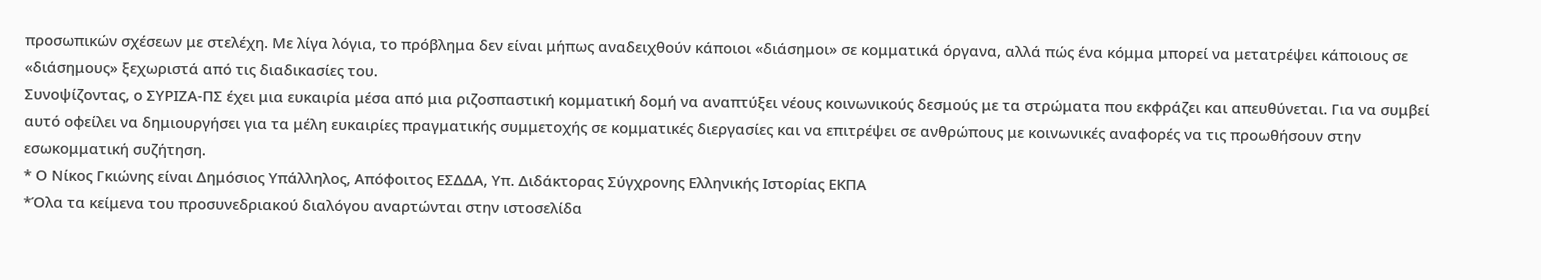προσωπικών σχέσεων με στελέχη. Με λίγα λόγια, το πρόβλημα δεν είναι μήπως αναδειχθούν κάποιοι «διάσημοι» σε κομματικά όργανα, αλλά πώς ένα κόμμα μπορεί να μετατρέψει κάποιους σε «διάσημους» ξεχωριστά από τις διαδικασίες του.
Συνοψίζοντας, ο ΣΥΡΙΖΑ-ΠΣ έχει μια ευκαιρία μέσα από μια ριζοσπαστική κομματική δομή να αναπτύξει νέους κοινωνικούς δεσμούς με τα στρώματα που εκφράζει και απευθύνεται. Για να συμβεί αυτό οφείλει να δημιουργήσει για τα μέλη ευκαιρίες πραγματικής συμμετοχής σε κομματικές διεργασίες και να επιτρέψει σε ανθρώπους με κοινωνικές αναφορές να τις προωθήσουν στην εσωκομματική συζήτηση.
* Ο Νίκος Γκιώνης είναι Δημόσιος Υπάλληλος, Απόφοιτος ΕΣΔΔΑ, Υπ. Διδάκτορας Σύγχρονης Ελληνικής Ιστορίας ΕΚΠΑ
*Όλα τα κείμενα του προσυνεδριακού διαλόγου αναρτώνται στην ιστοσελίδα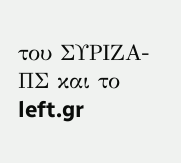του ΣΥΡΙΖΑ-ΠΣ και το left.gr